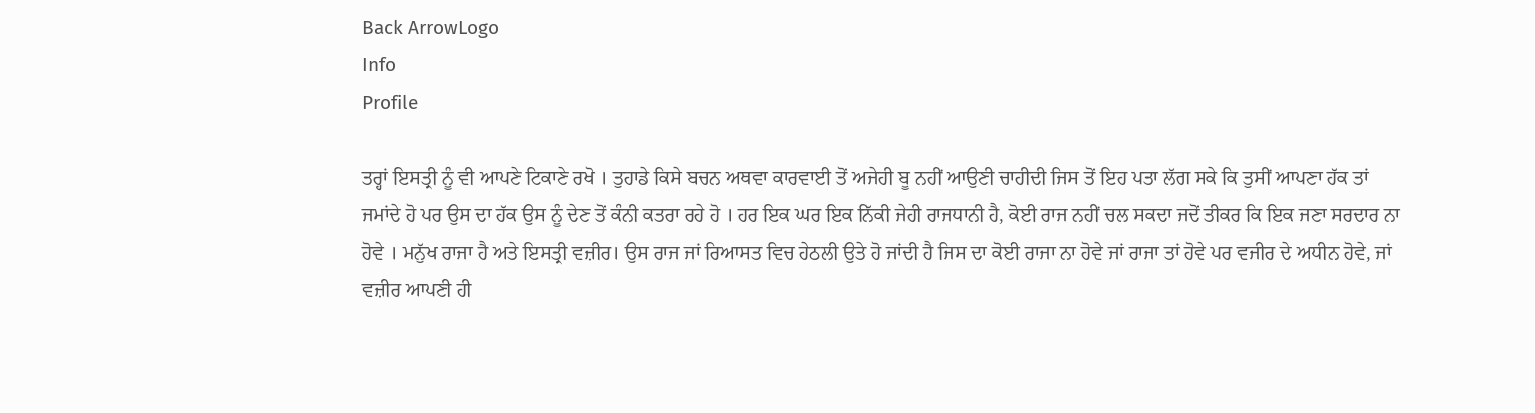Back ArrowLogo
Info
Profile

ਤਰ੍ਹਾਂ ਇਸਤ੍ਰੀ ਨੂੰ ਵੀ ਆਪਣੇ ਟਿਕਾਣੇ ਰਖੋ । ਤੁਹਾਡੇ ਕਿਸੇ ਬਚਨ ਅਥਵਾ ਕਾਰਵਾਈ ਤੋਂ ਅਜੇਹੀ ਬੂ ਨਹੀਂ ਆਉਣੀ ਚਾਹੀਦੀ ਜਿਸ ਤੋਂ ਇਹ ਪਤਾ ਲੱਗ ਸਕੇ ਕਿ ਤੁਸੀਂ ਆਪਣਾ ਹੱਕ ਤਾਂ ਜਮਾਂਦੇ ਹੋ ਪਰ ਉਸ ਦਾ ਹੱਕ ਉਸ ਨੂੰ ਦੇਣ ਤੋਂ ਕੰਨੀ ਕਤਰਾ ਰਹੇ ਹੋ । ਹਰ ਇਕ ਘਰ ਇਕ ਨਿੱਕੀ ਜੇਹੀ ਰਾਜਧਾਨੀ ਹੈ, ਕੋਈ ਰਾਜ ਨਹੀਂ ਚਲ ਸਕਦਾ ਜਦੋਂ ਤੀਕਰ ਕਿ ਇਕ ਜਣਾ ਸਰਦਾਰ ਨਾ ਹੋਵੇ । ਮਨੁੱਖ ਰਾਜਾ ਹੈ ਅਤੇ ਇਸਤ੍ਰੀ ਵਜ਼ੀਰ। ਉਸ ਰਾਜ ਜਾਂ ਰਿਆਸਤ ਵਿਚ ਹੇਠਲੀ ਉਤੇ ਹੋ ਜਾਂਦੀ ਹੈ ਜਿਸ ਦਾ ਕੋਈ ਰਾਜਾ ਨਾ ਹੋਵੇ ਜਾਂ ਰਾਜਾ ਤਾਂ ਹੋਵੇ ਪਰ ਵਜੀਰ ਦੇ ਅਧੀਨ ਹੋਵੇ, ਜਾਂ ਵਜ਼ੀਰ ਆਪਣੀ ਹੀ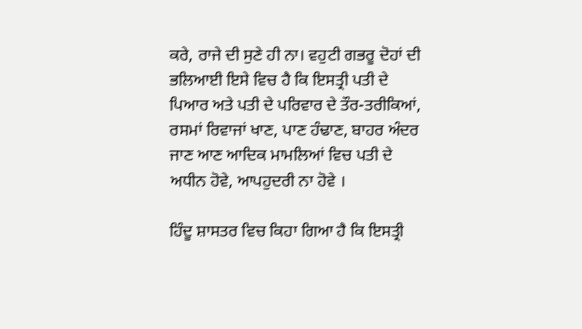ਕਰੇ, ਰਾਜੇ ਦੀ ਸੁਣੇ ਹੀ ਨਾ। ਵਹੁਟੀ ਗਭਰੂ ਦੋਹਾਂ ਦੀ ਭਲਿਆਈ ਇਸੇ ਵਿਚ ਹੈ ਕਿ ਇਸਤ੍ਰੀ ਪਤੀ ਦੇ ਪਿਆਰ ਅਤੇ ਪਤੀ ਦੇ ਪਰਿਵਾਰ ਦੇ ਤੌਰ-ਤਰੀਕਿਆਂ, ਰਸਮਾਂ ਰਿਵਾਜਾਂ ਖਾਣ, ਪਾਣ ਹੰਢਾਣ, ਬਾਹਰ ਅੰਦਰ ਜਾਣ ਆਣ ਆਦਿਕ ਮਾਮਲਿਆਂ ਵਿਚ ਪਤੀ ਦੇ ਅਧੀਨ ਹੋਵੇ, ਆਪਹੁਦਰੀ ਨਾ ਹੋਵੇ ।

ਹਿੰਦੂ ਸ਼ਾਸਤਰ ਵਿਚ ਕਿਹਾ ਗਿਆ ਹੈ ਕਿ ਇਸਤ੍ਰੀ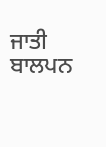ਜਾਤੀ ਬਾਲਪਨ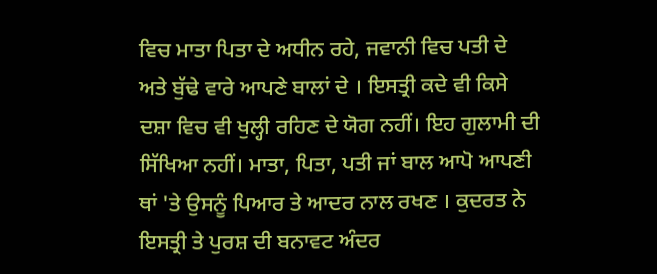ਵਿਚ ਮਾਤਾ ਪਿਤਾ ਦੇ ਅਧੀਨ ਰਹੇ, ਜਵਾਨੀ ਵਿਚ ਪਤੀ ਦੇ ਅਤੇ ਬੁੱਢੇ ਵਾਰੇ ਆਪਣੇ ਬਾਲਾਂ ਦੇ । ਇਸਤ੍ਰੀ ਕਦੇ ਵੀ ਕਿਸੇ ਦਸ਼ਾ ਵਿਚ ਵੀ ਖੁਲ੍ਹੀ ਰਹਿਣ ਦੇ ਯੋਗ ਨਹੀਂ। ਇਹ ਗੁਲਾਮੀ ਦੀ ਸਿੱਖਿਆ ਨਹੀਂ। ਮਾਤਾ, ਪਿਤਾ, ਪਤੀ ਜਾਂ ਬਾਲ ਆਪੋ ਆਪਣੀ ਥਾਂ 'ਤੇ ਉਸਨੂੰ ਪਿਆਰ ਤੇ ਆਦਰ ਨਾਲ ਰਖਣ । ਕੁਦਰਤ ਨੇ ਇਸਤ੍ਰੀ ਤੇ ਪੁਰਸ਼ ਦੀ ਬਨਾਵਟ ਅੰਦਰ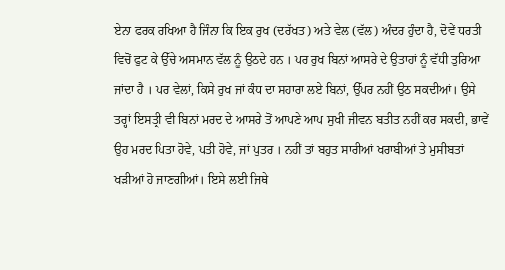ਏਨਾ ਫਰਕ ਰਖਿਆ ਹੈ ਜਿੰਨਾ ਕਿ ਇਕ ਰੁਖ (ਦਰੱਖਤ) ਅਤੇ ਵੇਲ (ਵੱਲ) ਅੰਦਰ ਹੁੰਦਾ ਹੈ, ਦੋਵੇਂ ਧਰਤੀ ਵਿਚੋਂ ਫੁਟ ਕੇ ਉੱਚੇ ਅਸਮਾਨ ਵੱਲ ਨੂੰ ਉਠਦੇ ਹਨ । ਪਰ ਰੁਖ ਬਿਨਾਂ ਆਸਰੇ ਦੇ ਉਤਾਹਾਂ ਨੂੰ ਵੱਧੀ ਤੁਰਿਆ ਜਾਂਦਾ ਹੈ । ਪਰ ਵੇਲਾਂ, ਕਿਸੇ ਰੁਖ ਜਾਂ ਕੰਧ ਦਾ ਸਹਾਰਾ ਲਏ ਬਿਨਾਂ, ਉੱਪਰ ਨਹੀਂ ਉਠ ਸਕਦੀਆਂ। ਉਸੇ ਤਰ੍ਹਾਂ ਇਸਤ੍ਰੀ ਵੀ ਬਿਨਾਂ ਮਰਦ ਦੇ ਆਸਰੇ ਤੋਂ ਆਪਣੇ ਆਪ ਸੁਖੀ ਜੀਵਨ ਬਤੀਤ ਨਹੀਂ ਕਰ ਸਕਦੀ, ਭਾਵੇਂ ਉਹ ਮਰਦ ਪਿਤਾ ਹੋਵੇ, ਪਤੀ ਹੋਵੇ, ਜਾਂ ਪੁਤਰ । ਨਹੀਂ ਤਾਂ ਬਹੁਤ ਸਾਰੀਆਂ ਖਰਾਬੀਆਂ ਤੇ ਮੁਸੀਬਤਾਂ ਖੜੀਆਂ ਹੋ ਜਾਣਗੀਆਂ। ਇਸੇ ਲਈ ਜਿਥੇ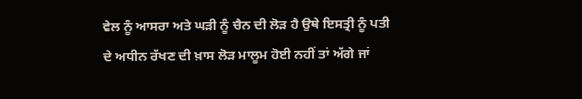ਵੇਲ ਨੂੰ ਆਸਰਾ ਅਤੇ ਘੜੀ ਨੂੰ ਚੈਨ ਦੀ ਲੋੜ ਹੈ ਉਥੇ ਇਸਤ੍ਰੀ ਨੂੰ ਪਤੀ ਦੇ ਅਧੀਨ ਰੱਖਣ ਦੀ ਖ਼ਾਸ ਲੋੜ ਮਾਲੂਮ ਹੋਈ ਨਹੀਂ ਤਾਂ ਅੱਗੇ ਜਾਂ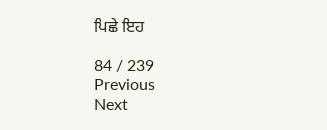ਪਿਛੇ ਇਹ

84 / 239
Previous
Next